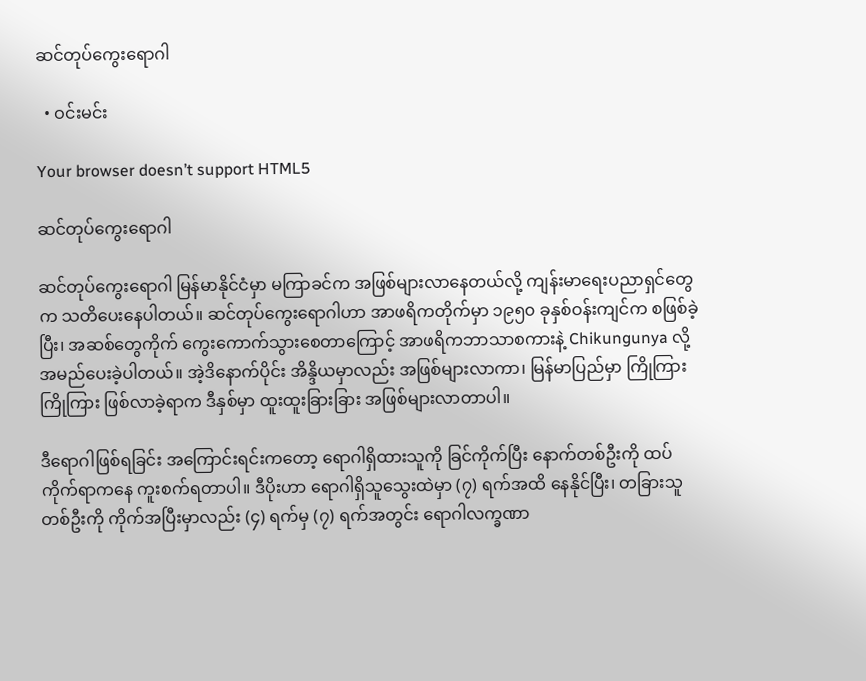ဆင်တုပ်ကွေးရောဂါ

  • ဝင်းမင်း

Your browser doesn’t support HTML5

ဆင်တုပ်ကွေးရောဂါ

ဆင်တုပ်ကွေးရောဂါ မြန်မာနိုင်ငံမှာ မကြာခင်က အဖြစ်များလာနေတယ်လို့ ကျန်းမာရေးပညာရှင်တွေက သတိပေးနေပါတယ်။ ဆင်တုပ်ကွေးရောဂါဟာ အာဖရိကတိုက်မှာ ၁၉၅၀ ခုနှစ်ဝန်းကျင်က စဖြစ်ခဲ့ပြီး၊ အဆစ်တွေကိုက် ကွေးကောက်သွားစေတာကြောင့် အာဖရိကဘာသာစကားနဲ့ Chikungunya လို့ အမည်ပေးခဲ့ပါတယ်။ အဲ့ဒိနောက်ပိုင်း အိန္ဒိယမှာလည်း အဖြစ်များလာကာ၊ မြန်မာပြည်မှာ ကြိုကြားကြိုကြား ဖြစ်လာခဲ့ရာက ဒီနှစ်မှာ ထူးထူးခြားခြား အဖြစ်များလာတာပါ။

ဒီရောဂါဖြစ်ရခြင်း အကြောင်းရင်းကတော့ ရောဂါရှိထားသူကို ခြင်ကိုက်ပြီး နောက်တစ်ဦးကို ထပ်ကိုက်ရာကနေ ကူးစက်ရတာပါ။ ဒီပိုးဟာ ရောဂါရှိသူသွေးထဲမှာ (၇) ရက်အထိ နေနိုင်ပြီး၊ တခြားသူတစ်ဦးကို ကိုက်အပြီးမှာလည်း (၄) ရက်မှ (၇) ရက်အတွင်း ရောဂါလက္ခဏာ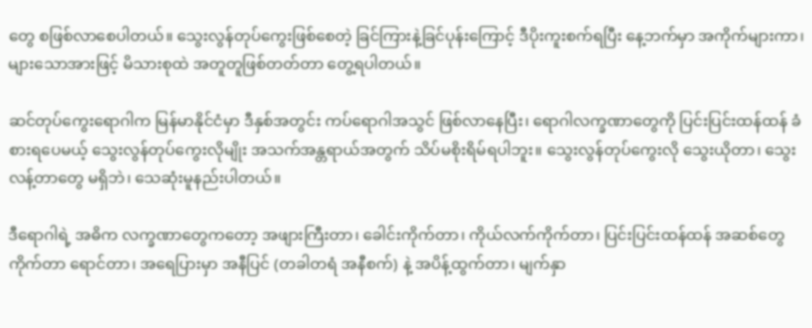တွေ စဖြစ်လာစေပါတယ်။ သွေးလွန်တုပ်ကွေးဖြစ်စေတဲ့ ခြင်ကြားနဲ့ခြင်ပုန်းကြောင့် ဒီပိုးကူးစက်ရပြီး နေ့ဘက်မှာ အကိုက်များကာ၊ များသောအားဖြင့် မိသားစုထဲ အတူတူဖြစ်တတ်တာ တွေ့ရပါတယ်။

ဆင်တုပ်ကွေးရောဂါက မြန်မာနိုင်ငံမှာ ဒီနှစ်အတွင်း ကပ်ရောဂါအသွင် ဖြစ်လာနေပြီး၊ ရောဂါလက္ခဏာတွေကို ပြင်းပြင်းထန်ထန် ခံစားရပေမယ့် သွေးလွန်တုပ်ကွေးလိုမျိုး အသက်အန္တရာယ်အတွက် သိပ်မစိုးရိမ်ရပါဘူး။ သွေးလွန်တုပ်ကွေးလို သွေးယိုတာ၊ သွေးလန့်တာတွေ မရှိဘဲ၊ သေဆုံးမူနည်းပါတယ်။

ဒီရောဂါရဲ့ အဓိက လက္ခဏာတွေကတော့ အဖျားကြီးတာ၊ ခေါင်းကိုက်တာ၊ ကိုယ်လက်ကိုက်တာ၊ ပြင်းပြင်းထန်ထန် အဆစ်တွေကိုက်တာ ရောင်တာ၊ အရေပြားမှာ အနီပြင် (တခါတရံ အနီစက်) နဲ့ အပိန့်ထွက်တာ၊ မျက်နှာ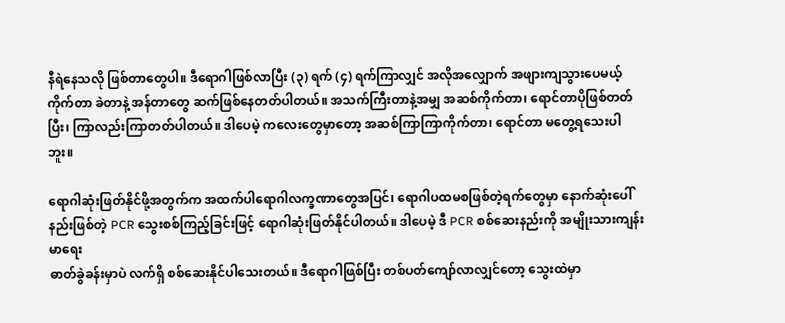နီရဲနေသလို ဖြစ်တာတွေပါ။ ဒီရောဂါဖြစ်လာပြီး (၃) ရက် (၄) ရက်ကြာလျှင် အလိုအလျှောက် အဖျားကျသွားပေမယ့် ကိုက်တာ ခဲတာနဲ့ အန်တာတွေ ဆက်ဖြစ်နေတတ်ပါတယ်။ အသက်ကြီးတာနဲ့အမျှ အဆစ်ကိုက်တာ၊ ရောင်တာပိုဖြစ်တတ်ပြီး၊ ကြာလည်းကြာတတ်ပါတယ်။ ဒါပေမဲ့ ကလေးတွေမှာတော့ အဆစ်ကြာကြာကိုက်တာ၊ ရောင်တာ မတွေ့ရသေးပါဘူး။

ရောဂါဆုံးဖြတ်နိုင်ဖို့အတွက်က အထက်ပါရောဂါလက္ခဏာတွေအပြင်၊ ရောဂါပထမစဖြစ်တဲ့ရက်တွေမှာ နောက်ဆုံးပေါ်နည်းဖြစ်တဲ့ PCR သွေးစစ်ကြည့်ခြင်းဖြင့် ရောဂါဆုံးဖြတ်နိုင်ပါတယ်။ ဒါပေမဲ့ ဒီ PCR စစ်ဆေးနည်းကို အမျိုးသားကျန်းမာရေး
ဓာတ်ခွဲခန်းမှာပဲ လက်ရှိ စစ်ဆေးနိုင်ပါသေးတယ်။ ဒီရောဂါဖြစ်ပြီး တစ်ပတ်ကျော်လာလျှင်တော့ သွေးထဲမှာ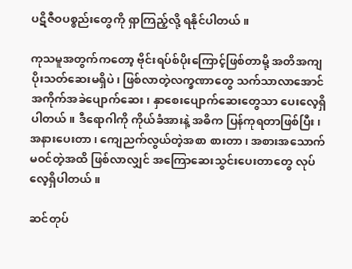ပဋိဇီဝပစ္စည်းတွေကို ရှာကြည့်လို့ ရနိုင်ပါတယ်။

ကုသမူအတွက်ကတော့ ဗိုင်းရပ်စ်ပိုးကြောင့်ဖြစ်တာမို့ အတိအကျ ပိုးသတ်ဆေးမရှိပဲ၊ ဖြစ်လာတဲ့လက္ခဏာတွေ သက်သာလာအောင် အကိုက်အခဲပျောက်ဆေး၊ နှာစေးပျောက်ဆေးတွေသာ ပေးလေ့ရှိပါတယ်။ ဒီရောဂါကို ကိုယ်ခံအားနဲ့ အဓိက ပြန်ကုရတာဖြစ်ပြီး၊ အနားပေးတာ၊ ကျေညက်လွယ်တဲ့အစာ စားတာ၊ အစားအသောက် မဝင်တဲ့အထိ ဖြစ်လာလျှင် အကြောဆေးသွင်းပေးတာတွေ လုပ်လေ့ရှိပါတယ်။

ဆင်တုပ်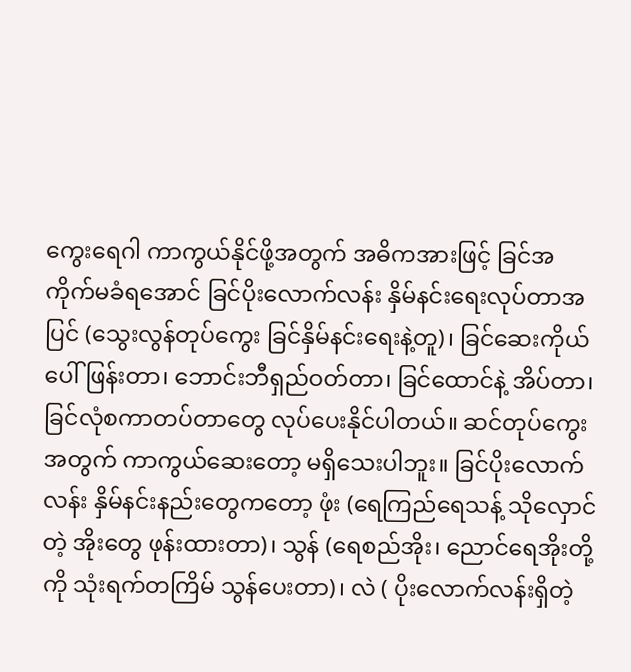ကွေးရေဂါ ကာကွယ်နိုင်ဖို့အတွက် အဓိကအားဖြင့် ခြင်အကိုက်မခံရအောင် ခြင်ပိုးလောက်လန်း နှိမ်နင်းရေးလုပ်တာအပြင် (သွေးလွန်တုပ်ကွေး ခြင်နှိမ်နင်းရေးနဲ့တူ)၊ ခြင်ဆေးကိုယ်ပေါ်ဖြန်းတာ၊ ဘောင်းဘီရှည်ဝတ်တာ၊ ခြင်ထောင်နဲ့ အိပ်တာ၊ ခြင်လုံစကာတပ်တာတွေ လုပ်ပေးနိုင်ပါတယ်။ ဆင်တုပ်ကွေးအတွက် ကာကွယ်ဆေးတော့ မရှိသေးပါဘူး။ ခြင်ပိုးလောက်လန်း နှိမ်နင်းနည်းတွေကတော့ ဖုံး (ရေကြည်ရေသန့် သိုလှောင်တဲ့ အိုးတွေ ဖုန်းထားတာ)၊ သွန် (ရေစည်အိုး၊ ညောင်ရေအိုးတို့ကို သုံးရက်တကြိမ် သွန်ပေးတာ)၊ လဲ ( ပိုးလောက်လန်းရှိတဲ့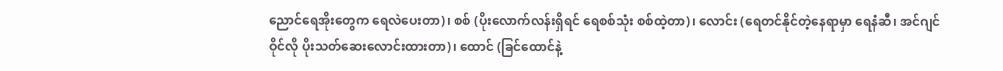ညောင်ရေအိုးတွေက ရေလဲပေးတာ)၊ စစ် (ပိုးလောက်လန်းရှိရင် ရေစစ်သုံး စစ်ထဲ့တာ)၊ လောင်း (ရေတင်နိုင်တဲ့နေရာမှာ ရေနံဆီ၊ အင်ဂျင်ဝိုင်လို ပိုးသတ်ဆေးလောင်းထားတာ)၊ ထောင် (ခြင်ထောင်နဲ့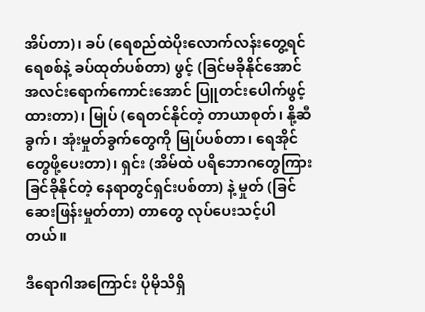အိပ်တာ)၊ ခပ် (ရေစည်ထဲပိုးလောက်လန်းတွေ့ရင် ရေစစ်နဲ့ ခပ်ထုတ်ပစ်တာ) ဖွင့် (ခြင်မခိုနိုင်အောင် အလင်းရောက်ကောင်းအောင် ပြူတင်းပေါက်ဖွင့်ထားတာ)၊ မြုပ် (ရေတင်နိုင်တဲ့ တာယာစုတ်၊ နို့ဆီခွက်၊ အုံးမှုတ်ခွက်တွေကို မြုပ်ပစ်တာ၊ ရေအိုင်တွေဖို့ပေးတာ)၊ ရှင်း (အိမ်ထဲ ပရိဘောဂတွေကြား ခြင်ခိုနိုင်တဲ့ နေရာတွင်ရှင်းပစ်တာ) နဲ့ မှုတ် (ခြင်ဆေးဖြန်းမှုတ်တာ) တာတွေ လုပ်ပေးသင့်ပါတယ်။

ဒီရောဂါအကြောင်း ပိုမိုသိရှိ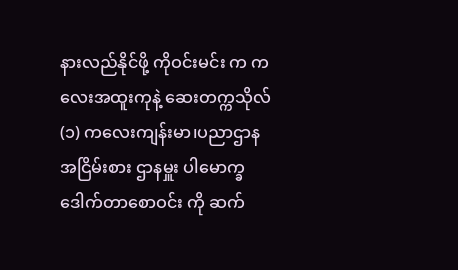နားလည်နိုင်ဖို့ ကိုဝင်းမင်း က ကလေးအထူးကုနဲ့ ဆေးတက္ကသိုလ် (၁) ကလေးကျန်းမာ၊ပညာဌာန အငြိမ်းစား ဌာနမှူး ပါမောက္ခ ဒေါက်တာစောဝင်း ကို ဆက်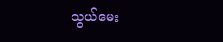သွယ်မေး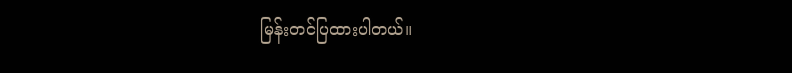မြန်းတင်ပြထားပါတယ်။